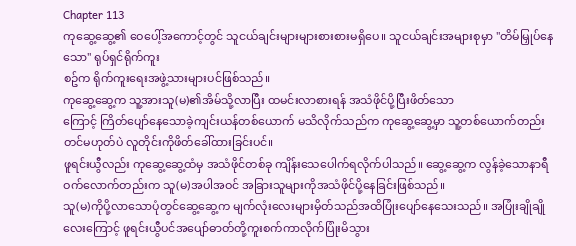Chapter 113
ကုဆွေ့ဆွေ့၏ ဝေပေါ့်အကောင့်တွင် သူငယ်ချင်းများများစားစားမရှိပေ။ သူငယ်ချင်းအများစုမှာ "တိမ်မြှုပ်နေသော" ရုပ်ရှင်ရိုက်ကူး
စဥ်က ရိုက်ကူးရေးအဖွဲ့သားများပင်ဖြစ်သည်။
ကုဆွေ့ဆွေ့က သူ့အားသူ(မ)၏အိမ်သို့လာပြီး ထမင်းလာစားရန် အသံဖိုင်ပို့ပြီးဖိတ်သော
ကြောင့် ကြိတ်ပျော်နေသောခဲ့ကျင်းယန်တစ်ယောက် မသိလိုက်သည်က ကုဆွေ့ဆွေ့မှာ သူ့တစ်ယောက်တည်းတင်မဟုတ်ပဲ လူတိုင်းကိုဖိတ်ခေါ်ထားခြင်းပင်။
ဖူရင်းယွီလည်း ကုဆွေ့ဆွေ့ထံမှ အသံဖိုင်တစ်ခု ကျိန်းသေပေါက်ရလိုက်ပါသည်။ ဆွေ့ဆွေ့က လွန်ခဲ့သောနာရီဝက်လောက်တည်းက သူ(မ)အပါအဝင် အခြားသူများကိုအသံဖိုင်ပို့နေခြင်းဖြစ်သည်။
သူ(မ)ကိုပို့လာသောပုံတွင်ဆွေ့ဆွေ့က မျက်လုံးလေးများမှိတ်သည်အထိပြုံးပျော်နေသေးသည်။ အပြုံးချိုချိုလေးကြောင့် ဖူရင်းယွီပင်အပျော်ဓာတ်တို့ကူးစက်ကာလိုက်ပြုံးမိသွား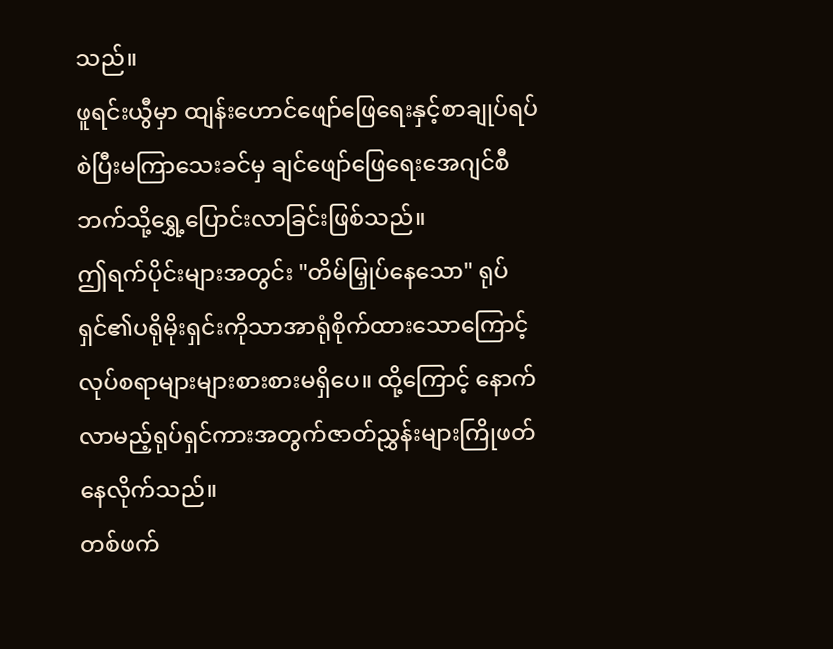သည်။
ဖူရင်းယွီမှာ ထျန်းဟောင်ဖျော်ဖြေရေးနှင့်စာချုပ်ရပ်စဲပြီးမကြာသေးခင်မှ ချင်ဖျော်ဖြေရေးအေဂျင်စီဘက်သို့ရွှေ့ပြောင်းလာခြင်းဖြစ်သည်။
ဤရက်ပိုင်းများအတွင်း "တိမ်မြှုပ်နေသော" ရုပ်ရှင်၏ပရိုမိုးရှင်းကိုသာအာရုံစိုက်ထားသောကြောင့် လုပ်စရာများများစားစားမရှိပေ။ ထို့ကြောင့် နောက်လာမည့်ရုပ်ရှင်ကားအတွက်ဇာတ်ညွှန်းများကြိုဖတ်နေလိုက်သည်။
တစ်ဖက်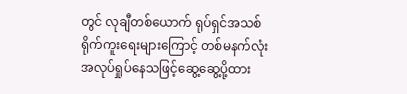တွင် လုချီတစ်ယောက် ရုပ်ရှင်အသစ်ရိုက်ကူးရေးများကြောင့် တစ်မနက်လုံးအလုပ်ရှုပ်နေသဖြင့်ဆွေ့ဆွေ့ပို့ထား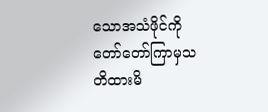သောအသံဖိုင်ကို တော်တော်ကြာမှသတိထားမိ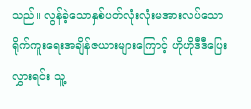သည်။ လွန်ခဲ့သောနှစ်ပတ်လုံးလုံးမအားလပ်သောရိုက်ကူးရေးအချိန်ဇယားများကြောင့် ဟိုဟိုဒီဒီပြေးလွှားရင်း သူ့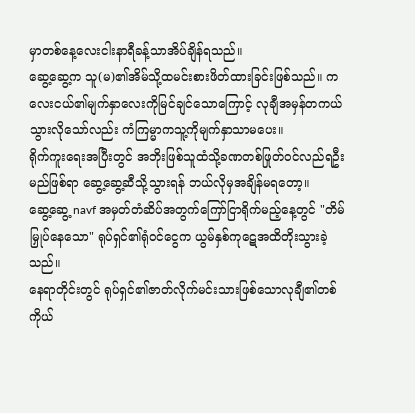မှာတစ်နေ့လေးငါးနာရီခန့်သာအိပ်ချိန်ရသည်။
ဆွေ့ဆွေ့က သူ(မ)၏အိမ်သို့ထမင်းစားဖိတ်ထားခြင်းဖြစ်သည်။ ကလေးငယ်၏မျက်နှာလေးကိုမြင်ချင်သောကြောင့် လုချီအမှန်တကယ်သွားလိုသော်လည်း ကံကြမ္မာကသူ့ကိုမျက်နှာသာမပေး။
ရိုက်ကူးရေးအပြီးတွင် အဘိုးဖြစ်သူထံသို့ခဏတစ်ဖြုတ်ဝင်လည်ရဦးမည်ဖြစ်ရာ ဆွေ့ဆွေ့ဆီသို့သွားရန် ဘယ်လိုမှအချိန်မရတော့။
ဆွေ့ဆွေ့ navf အမှတ်တံဆိပ်အတွက်ကြော်ငြာရိုက်မည့်နေ့တွင် "တိမ်မြှုပ်နေသော" ရုပ်ရှင်၏ရုံဝင်ငွေက ယွမ်နှစ်ကုဋေအထိတိုးသွားခဲ့သည်။
နေရာတိုင်းတွင် ရုပ်ရှင်၏ဇာတ်လိုက်မင်းသားဖြစ်သောလုချီ၏တစ်ကိုယ်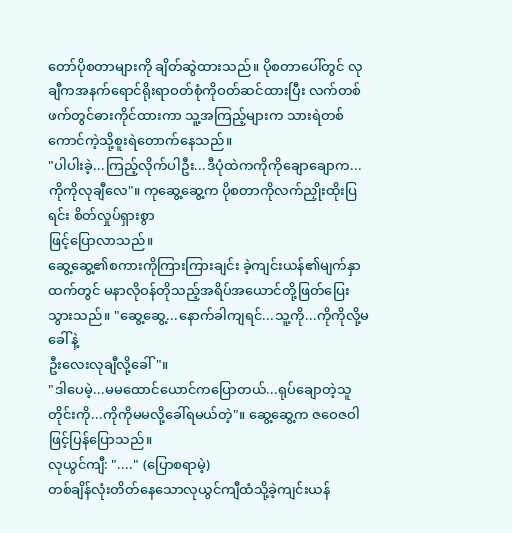တော်ပိုစတာများကို ချိတ်ဆွဲထားသည်။ ပိုစတာပေါ်တွင် လုချီကအနက်ရောင်ရိုးရာဝတ်စုံကိုဝတ်ဆင်ထားပြီး လက်တစ်ဖက်တွင်ဓားကိုင်ထားကာ သူ့အကြည့်များက သားရဲတစ်ကောင်ကဲ့သို့စူးရဲတောက်နေသည်။
"ပါပါးခဲ့...ကြည့်လိုက်ပါဦး...ဒီပုံထဲကကိုကိုချောချောက...ကိုကိုလုချီလေ"။ ကုဆွေ့ဆွေ့က ပိုစတာကိုလက်ညှိုးထိုးပြရင်း စိတ်လှုပ်ရှားစွာ
ဖြင့်ပြောလာသည်။
ဆွေ့ဆွေ့၏စကားကိုကြားကြားချင်း ခဲ့ကျင်းယန်၏မျက်နှာထက်တွင် မနာလိုဝန်တိုသည့်အရိပ်အယောင်တို့ဖြတ်ပြေးသွားသည်။ "ဆွေ့ဆွေ့...နောက်ခါကျရင်...သူ့ကို...ကိုကိုလို့မခေါ်နဲ့
ဦးလေးလုချီလို့ခေါ်"။
"ဒါပေမဲ့...မမထောင်ယောင်ကပြောတယ်...ရုပ်ချောတဲ့သူတိုင်းကို...ကိုကိုမမလို့ခေါ်ရမယ်တဲ့"။ ဆွေ့ဆွေ့က ဇဝေဇဝါဖြင့်ပြန်ပြောသည်။
လုယွင်ကျီ: "...." (ပြောစရာမဲ့)
တစ်ချိန်လုံးတိတ်နေသောလုယွင်ကျီထံသို့ခဲ့ကျင်းယန်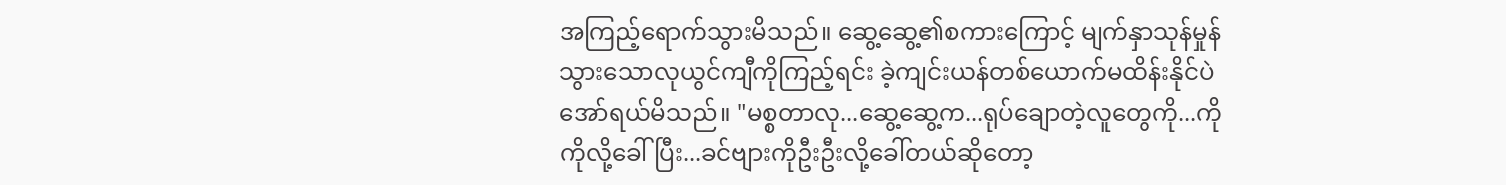အကြည့်ရောက်သွားမိသည်။ ဆွေ့ဆွေ့၏စကားကြောင့် မျက်နှာသုန်မှုန်သွားသောလုယွင်ကျီကိုကြည့်ရင်း ခဲ့ကျင်းယန်တစ်ယောက်မထိန်းနိုင်ပဲအော်ရယ်မိသည်။ "မစ္စတာလု...ဆွေ့ဆွေ့က...ရုပ်ချောတဲ့လူတွေကို...ကိုကိုလို့ခေါ်ပြီး...ခင်ဗျားကိုဦးဦးလို့ခေါ်တယ်ဆိုတော့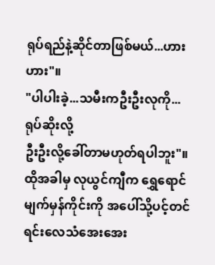ရုပ်ရည်နဲ့ဆိုင်တာဖြစ်မယ်...ဟားဟား"။
"ပါပါးခဲ့...သမီးကဦးဦးလုကို...ရုပ်ဆိုးလို့
ဦးဦးလို့ခေါ်တာမဟုတ်ရပါဘူး"။
ထိုအခါမှ လုယွင်ကျီက ရွှေရောင်မျက်မှန်ကိုင်းကို အပေါ်သို့ပင့်တင်ရင်းလေသံအေးအေး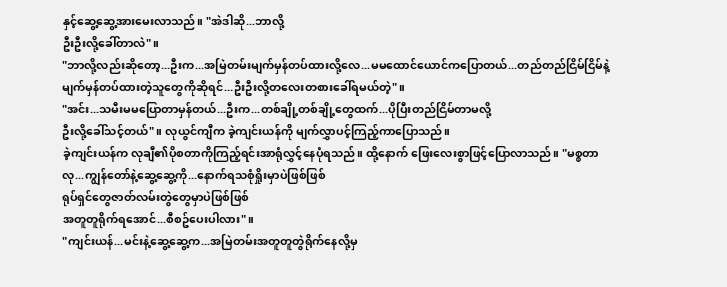နှင့်ဆွေ့ဆွေ့အားမေးလာသည်။ "အဲဒါဆို...ဘာလို့
ဦးဦးလို့ခေါ်တာလဲ"။
"ဘာလို့လည်းဆိုတော့...ဦးက...အမြဲတမ်းမျက်မှန်တပ်ထားလို့လေ...မမထောင်ယောင်ကပြောတယ်...တည်တည်ငြိမ်ငြိမ်နဲ့မျက်မှန်တပ်ထားတဲ့သူတွေကိုဆိုရင်...ဦးဦးလို့တလေးတစားခေါ်ရမယ်တဲ့"။
"အင်း...သမီးမမပြောတာမှန်တယ်...ဦးက...တစ်ချို့တစ်ချို့တွေထက်...ပိုပြီးတည်ငြိမ်တာမလို့
ဦးလို့ခေါ်သင့်တယ်"။ လုယွင်ကျီက ခဲ့ကျင်းယန်ကို မျက်လွှာပင့်ကြည့်ကာပြောသည်။
ခဲ့ကျင်းယန်က လုချီ၏ပိုစတာကိုကြည့်ရင်းအာရုံလွှင့်နေပုံရသည်။ ထို့နောက် ဖြေးလေးစွာဖြင့်ပြောလာသည်။ "မစ္စတာလု...ကျွန်တော်နဲ့ဆွေ့ဆွေ့ကို...နောက်ရသစုံရှိုးမှာပဲဖြစ်ဖြစ်
ရုပ်ရှင်တွေဇာတ်လမ်းတွဲတွေမှာပဲဖြစ်ဖြစ်
အတူတူရိုက်ရအောင်...စီစဥ်ပေးပါလား"။
"ကျင်းယန်...မင်းနဲ့ဆွေ့ဆွေ့က...အမြဲတမ်းအတူတူတွဲရိုက်နေလို့မှ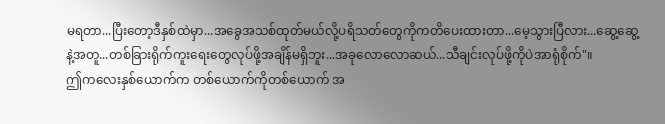မရတာ...ပြီးတော့ဒီနှစ်ထဲမှာ...အခွေအသစ်ထုတ်မယ်လို့ပရိသတ်တွေကိုကတိပေးထားတာ...မေ့သွားပြီလား...ဆွေ့ဆွေ့နဲ့အတူ...တစ်ခြားရိုက်ကူးရေးတွေလုပ်ဖို့အချိန်မရှိဘူး...အခုလောလောဆယ်...သီချင်းလုပ်ဖို့ကိုပဲအာရုံစိုက်"။
ဤကလေးနှစ်ယောက်က တစ်ယောက်ကိုတစ်ယောက် အ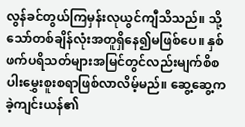လွန်ခင်တွယ်ကြမှန်းလုယွင်ကျီသိသည်။ သို့သော်တစ်ချိန်လုံးအတူရှိနေ၍မဖြစ်ပေ။ နှစ်ဖက်ပရိသတ်များအမြင်တွင်လည်းမျက်စိစပါးမွှေးစူးစရာဖြစ်လာလိမ့်မည်။ ဆွေ့ဆွေ့က ခဲ့ကျင်းယန်၏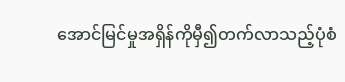အောင်မြင်မှုအရှိန်ကိုမှီ၍တက်လာသည့်ပုံစံ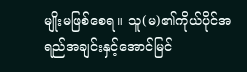မျိုးမဖြစ်စေရ။ သူ(မ)၏ကိုယ်ပိုင်အရည်အချင်းနှင့်အောင်မြင်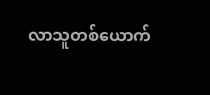လာသူတစ်ယောက်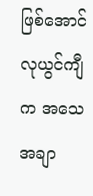ဖြစ်အောင် လုယွင်ကျီက အသေအချာ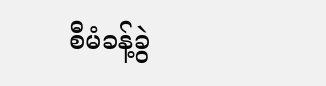စီမံခန့်ခွဲ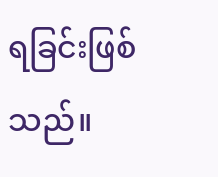ရခြင်းဖြစ်သည်။